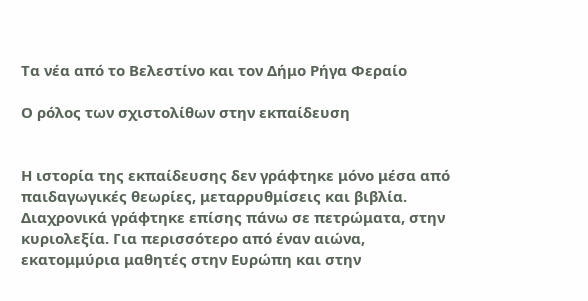Τα νέα από το Βελεστίνο και τον Δήμο Ρήγα Φεραίο

Ο ρόλος των σχιστολίθων στην εκπαίδευση


Η ιστορία της εκπαίδευσης δεν γράφτηκε μόνο μέσα από παιδαγωγικές θεωρίες, μεταρρυθμίσεις και βιβλία. Διαχρονικά γράφτηκε επίσης πάνω σε πετρώματα, στην κυριολεξία. Για περισσότερο από έναν αιώνα, εκατομμύρια μαθητές στην Ευρώπη και στην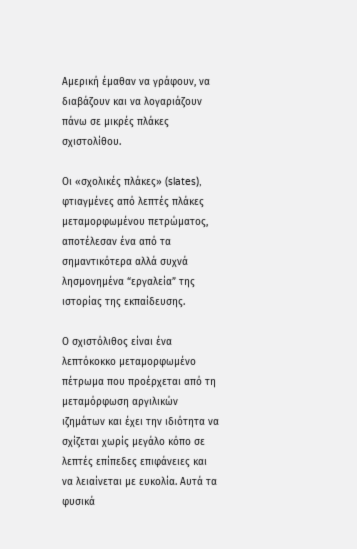Αμερική έμαθαν να γράφουν, να διαβάζουν και να λογαριάζουν πάνω σε μικρές πλάκες σχιστολίθου.

Οι «σχολικές πλάκες» (slates), φτιαγμένες από λεπτές πλάκες μεταμορφωμένου πετρώματος, αποτέλεσαν ένα από τα σημαντικότερα αλλά συχνά λησμονημένα “εργαλεία” της ιστορίας της εκπαίδευσης.

Ο σχιστόλιθος είναι ένα λεπτόκοκκο μεταμορφωμένο πέτρωμα που προέρχεται από τη μεταμόρφωση αργιλικών ιζημάτων και έχει την ιδιότητα να σχίζεται χωρίς μεγάλο κόπο σε λεπτές επίπεδες επιφάνειες και να λειαίνεται με ευκολία. Αυτά τα φυσικά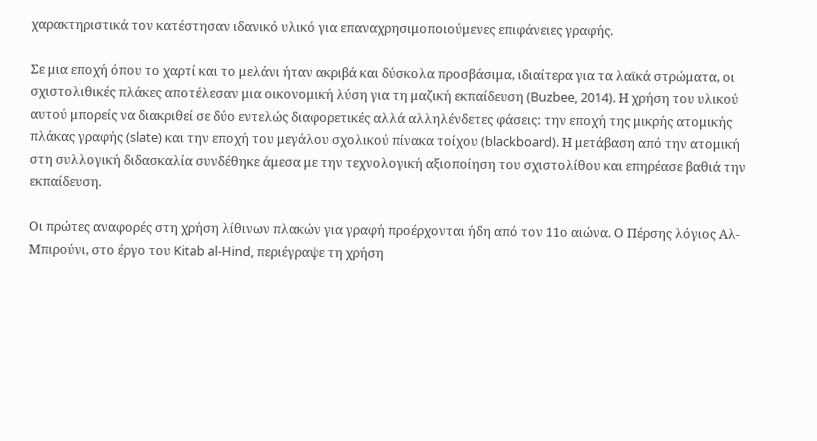χαρακτηριστικά τον κατέστησαν ιδανικό υλικό για επαναχρησιμοποιούμενες επιφάνειες γραφής.

Σε μια εποχή όπου το χαρτί και το μελάνι ήταν ακριβά και δύσκολα προσβάσιμα, ιδιαίτερα για τα λαϊκά στρώματα, οι σχιστολιθικές πλάκες αποτέλεσαν μια οικονομική λύση για τη μαζική εκπαίδευση (Buzbee, 2014). Η χρήση του υλικού αυτού μπορείς να διακριθεί σε δύο εντελώς διαφορετικές αλλά αλληλένδετες φάσεις: την εποχή της μικρής ατομικής πλάκας γραφής (slate) και την εποχή του μεγάλου σχολικού πίνακα τοίχου (blackboard). Η μετάβαση από την ατομική στη συλλογική διδασκαλία συνδέθηκε άμεσα με την τεχνολογική αξιοποίηση του σχιστολίθου και επηρέασε βαθιά την εκπαίδευση.

Οι πρώτες αναφορές στη χρήση λίθινων πλακών για γραφή προέρχονται ήδη από τον 11ο αιώνα. Ο Πέρσης λόγιος Αλ-Μπιρούνι, στο έργο του Kitab al-Hind, περιέγραψε τη χρήση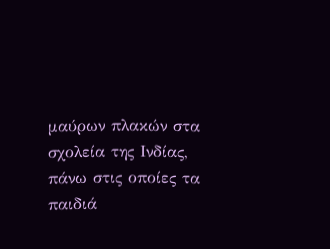μαύρων πλακών στα σχολεία της Ινδίας, πάνω στις οποίες τα παιδιά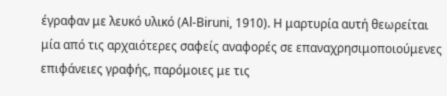έγραφαν με λευκό υλικό (Al-Biruni, 1910). Η μαρτυρία αυτή θεωρείται μία από τις αρχαιότερες σαφείς αναφορές σε επαναχρησιμοποιούμενες επιφάνειες γραφής, παρόμοιες με τις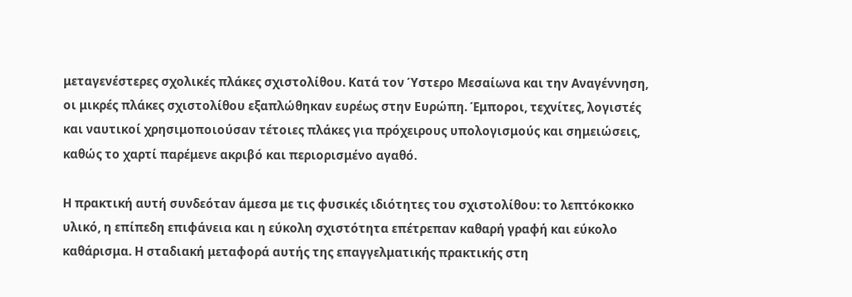μεταγενέστερες σχολικές πλάκες σχιστολίθου. Κατά τον Ύστερο Μεσαίωνα και την Αναγέννηση, οι μικρές πλάκες σχιστολίθου εξαπλώθηκαν ευρέως στην Ευρώπη. Έμποροι, τεχνίτες, λογιστές και ναυτικοί χρησιμοποιούσαν τέτοιες πλάκες για πρόχειρους υπολογισμούς και σημειώσεις, καθώς το χαρτί παρέμενε ακριβό και περιορισμένο αγαθό.

Η πρακτική αυτή συνδεόταν άμεσα με τις φυσικές ιδιότητες του σχιστολίθου: το λεπτόκοκκο υλικό, η επίπεδη επιφάνεια και η εύκολη σχιστότητα επέτρεπαν καθαρή γραφή και εύκολο καθάρισμα. Η σταδιακή μεταφορά αυτής της επαγγελματικής πρακτικής στη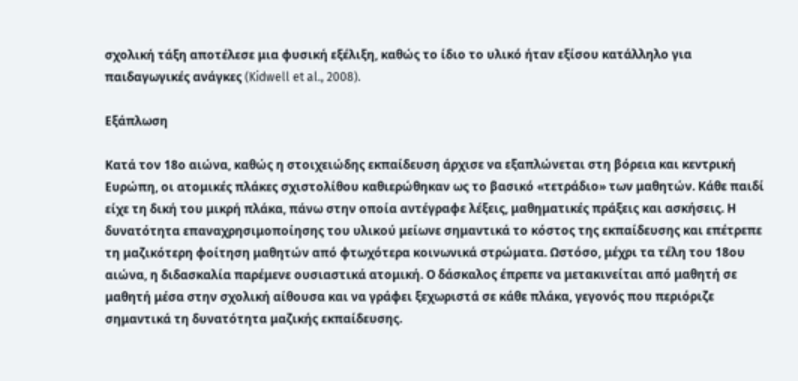σχολική τάξη αποτέλεσε μια φυσική εξέλιξη, καθώς το ίδιο το υλικό ήταν εξίσου κατάλληλο για παιδαγωγικές ανάγκες (Kidwell et al., 2008).

Εξάπλωση

Κατά τον 18ο αιώνα, καθώς η στοιχειώδης εκπαίδευση άρχισε να εξαπλώνεται στη βόρεια και κεντρική Ευρώπη, οι ατομικές πλάκες σχιστολίθου καθιερώθηκαν ως το βασικό «τετράδιο» των μαθητών. Κάθε παιδί είχε τη δική του μικρή πλάκα, πάνω στην οποία αντέγραφε λέξεις, μαθηματικές πράξεις και ασκήσεις. Η δυνατότητα επαναχρησιμοποίησης του υλικού μείωνε σημαντικά το κόστος της εκπαίδευσης και επέτρεπε τη μαζικότερη φοίτηση μαθητών από φτωχότερα κοινωνικά στρώματα. Ωστόσο, μέχρι τα τέλη του 18ου αιώνα, η διδασκαλία παρέμενε ουσιαστικά ατομική. Ο δάσκαλος έπρεπε να μετακινείται από μαθητή σε μαθητή μέσα στην σχολική αίθουσα και να γράφει ξεχωριστά σε κάθε πλάκα, γεγονός που περιόριζε σημαντικά τη δυνατότητα μαζικής εκπαίδευσης.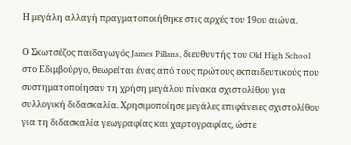Η μεγάλη αλλαγή πραγματοποιήθηκε στις αρχές του 19ου αιώνα.

Ο Σκωτσέζος παιδαγωγός James Pillans, διευθυντής του Old High School στο Εδιμβούργο, θεωρείται ένας από τους πρώτους εκπαιδευτικούς που συστηματοποίησαν τη χρήση μεγάλου πίνακα σχιστολίθου για συλλογική διδασκαλία. Χρησιμοποίησε μεγάλες επιφάνειες σχιστολίθου για τη διδασκαλία γεωγραφίας και χαρτογραφίας, ώστε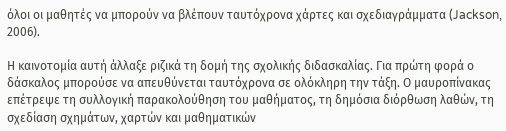όλοι οι μαθητές να μπορούν να βλέπουν ταυτόχρονα χάρτες και σχεδιαγράμματα (Jackson, 2006).

Η καινοτομία αυτή άλλαξε ριζικά τη δομή της σχολικής διδασκαλίας. Για πρώτη φορά ο δάσκαλος μπορούσε να απευθύνεται ταυτόχρονα σε ολόκληρη την τάξη. Ο μαυροπίνακας επέτρεψε τη συλλογική παρακολούθηση του μαθήματος, τη δημόσια διόρθωση λαθών, τη σχεδίαση σχημάτων, χαρτών και μαθηματικών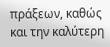πράξεων, καθώς και την καλύτερη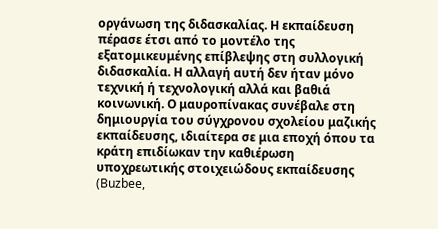οργάνωση της διδασκαλίας. Η εκπαίδευση πέρασε έτσι από το μοντέλο της εξατομικευμένης επίβλεψης στη συλλογική διδασκαλία. Η αλλαγή αυτή δεν ήταν μόνο τεχνική ή τεχνολογική αλλά και βαθιά κοινωνική. Ο μαυροπίνακας συνέβαλε στη δημιουργία του σύγχρονου σχολείου μαζικής εκπαίδευσης, ιδιαίτερα σε μια εποχή όπου τα κράτη επιδίωκαν την καθιέρωση υποχρεωτικής στοιχειώδους εκπαίδευσης (Buzbee,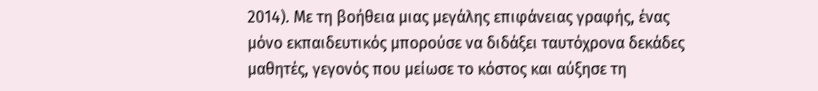2014). Με τη βοήθεια μιας μεγάλης επιφάνειας γραφής, ένας μόνο εκπαιδευτικός μπορούσε να διδάξει ταυτόχρονα δεκάδες μαθητές, γεγονός που μείωσε το κόστος και αύξησε τη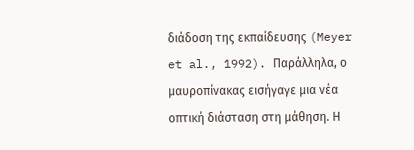διάδοση της εκπαίδευσης (Meyer et al., 1992). Παράλληλα, ο μαυροπίνακας εισήγαγε μια νέα οπτική διάσταση στη μάθηση. Η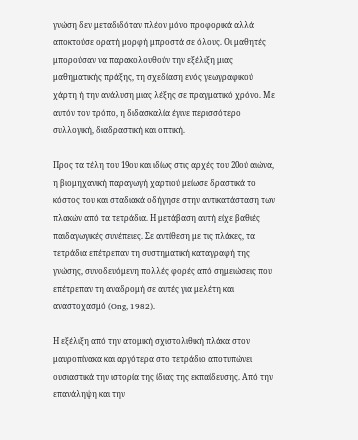γνώση δεν μεταδιδόταν πλέον μόνο προφορικά αλλά αποκτούσε ορατή μορφή μπροστά σε όλους. Οι μαθητές μπορούσαν να παρακολουθούν την εξέλιξη μιας μαθηματικής πράξης, τη σχεδίαση ενός γεωγραφικού χάρτη ή την ανάλυση μιας λέξης σε πραγματικό χρόνο. Με αυτόν τον τρόπο, η διδασκαλία έγινε περισσότερο συλλογική, διαδραστική και οπτική.

Προς τα τέλη του 19ου και ιδίως στις αρχές του 20ού αιώνα, η βιομηχανική παραγωγή χαρτιού μείωσε δραστικά το κόστος του και σταδιακά οδήγησε στην αντικατάσταση των πλακών από τα τετράδια. Η μετάβαση αυτή είχε βαθιές παιδαγωγικές συνέπειες. Σε αντίθεση με τις πλάκες, τα τετράδια επέτρεπαν τη συστηματική καταγραφή της γνώσης, συνοδευόμενη πολλές φορές από σημειώσεις που επέτρεπαν τη αναδρομή σε αυτές για μελέτη και αναστοχασμό (Ong, 1982).

Η εξέλιξη από την ατομική σχιστολιθική πλάκα στον μαυροπίνακα και αργότερα στο τετράδιο αποτυπώνει ουσιαστικά την ιστορία της ίδιας της εκπαίδευσης. Από την επανάληψη και την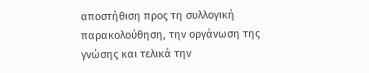αποστήθιση προς τη συλλογική παρακολούθηση, την οργάνωση της γνώσης και τελικά την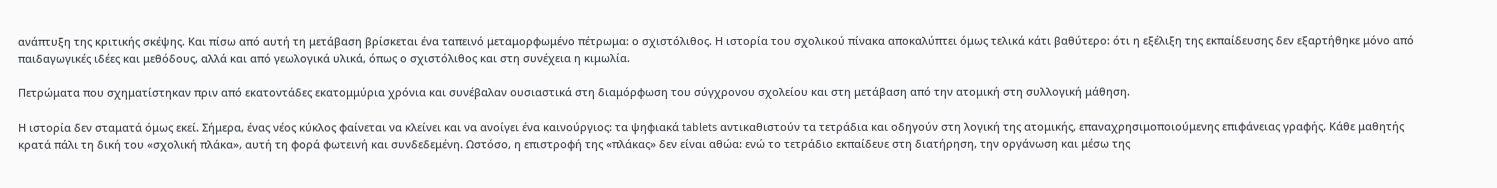ανάπτυξη της κριτικής σκέψης. Και πίσω από αυτή τη μετάβαση βρίσκεται ένα ταπεινό μεταμορφωμένο πέτρωμα: ο σχιστόλιθος. Η ιστορία του σχολικού πίνακα αποκαλύπτει όμως τελικά κάτι βαθύτερο: ότι η εξέλιξη της εκπαίδευσης δεν εξαρτήθηκε μόνο από παιδαγωγικές ιδέες και μεθόδους, αλλά και από γεωλογικά υλικά, όπως ο σχιστόλιθος και στη συνέχεια η κιμωλία.

Πετρώματα που σχηματίστηκαν πριν από εκατοντάδες εκατομμύρια χρόνια και συνέβαλαν ουσιαστικά στη διαμόρφωση του σύγχρονου σχολείου και στη μετάβαση από την ατομική στη συλλογική μάθηση.

Η ιστορία δεν σταματά όμως εκεί. Σήμερα, ένας νέος κύκλος φαίνεται να κλείνει και να ανοίγει ένα καινούργιος: τα ψηφιακά tablets αντικαθιστούν τα τετράδια και οδηγούν στη λογική της ατομικής, επαναχρησιμοποιούμενης επιφάνειας γραφής. Κάθε μαθητής κρατά πάλι τη δική του «σχολική πλάκα», αυτή τη φορά φωτεινή και συνδεδεμένη. Ωστόσο, η επιστροφή της «πλάκας» δεν είναι αθώα: ενώ το τετράδιο εκπαίδευε στη διατήρηση, την οργάνωση και μέσω της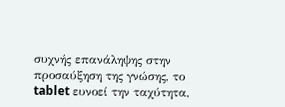συχνής επανάληψης στην προσαύξηση της γνώσης, το tablet ευνοεί την ταχύτητα,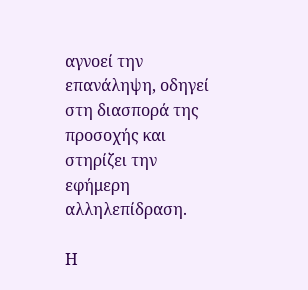αγνοεί την επανάληψη, οδηγεί στη διασπορά της προσοχής και στηρίζει την εφήμερη αλληλεπίδραση.

Η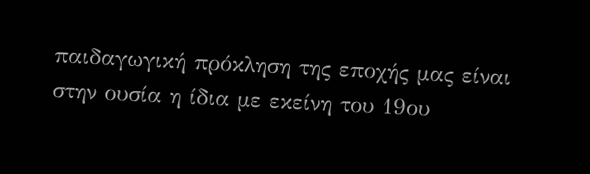παιδαγωγική πρόκληση της εποχής μας είναι στην ουσία η ίδια με εκείνη του 19ου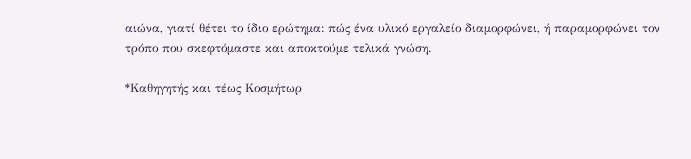αιώνα, γιατί θέτει το ίδιο ερώτημα: πώς ένα υλικό εργαλείο διαμορφώνει, ή παραμορφώνει τον τρόπο που σκεφτόμαστε και αποκτούμε τελικά γνώση.

*Καθηγητής και τέως Κοσμήτωρ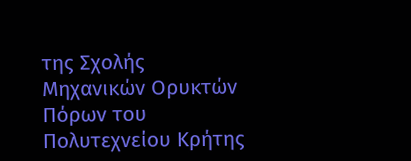της Σχολής Μηχανικών Ορυκτών Πόρων του Πολυτεχνείου Κρήτης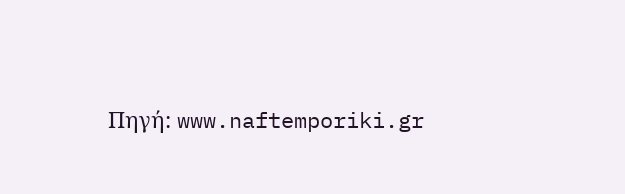Πηγή: www.naftemporiki.gr